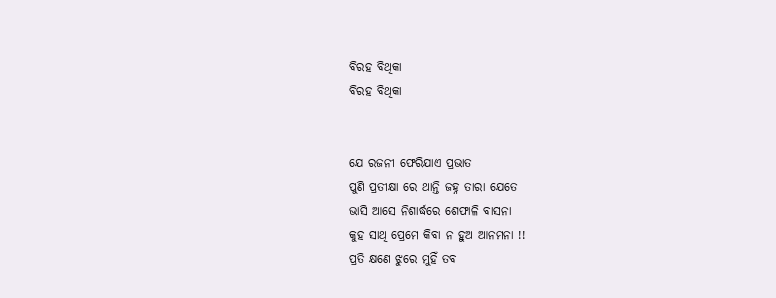ବିରହ ବିଥିକା
ବିରହ ବିଥିକା


ଯେ ରଜନୀ ଫେରିଯାଏ ପ୍ରଭାତ
ପୁଣି ପ୍ରତୀକ୍ଷା ରେ ଥାନ୍ତି ଜହ୍ନ ତାରା ଯେତେ
ଭାସି ଆସେ ନିଶାର୍ଦ୍ଧରେ ଶେଫାଳି ବାସନା
କୁହ ସାଥି ପ୍ରେମେ କିବା ନ ହୁଅ ଆନମନା !!
ପ୍ରତି କ୍ଷଣେ ଝୁରେ ମୁହିଁ ତବ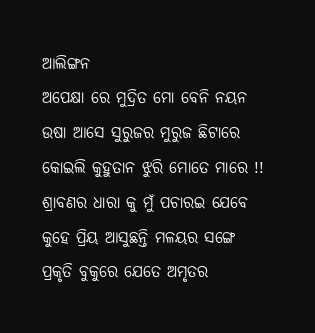ଆଲିଙ୍ଗନ
ଅପେକ୍ଷା ରେ ମୁଦ୍ରିତ ମୋ ବେନି ନୟନ
ଉଷା ଆସେ ସୁରୁଜର ମୁରୁଜ ଛିଟାରେ
କୋଇଲି କୁହୁତାନ ଝୁରି ମୋତେ ମାରେ !!
ଶ୍ରାବଣର ଧାରା କୁ ମୁଁ ପଚାରଇ ଯେବେ
କୁହେ ପ୍ରିୟ ଆସୁଛନ୍ତି ମଳୟର ସଙ୍ଗେ
ପ୍ରକୃତି ବୁକୁରେ ଯେତେ ଅମୃତର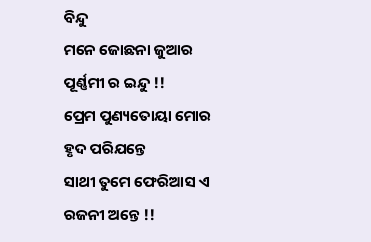ବିନ୍ଦୁ
ମନେ ଜୋଛନା ଜୁଆର ପୂର୍ଣ୍ଣମୀ ର ଇନ୍ଦୁ !!
ପ୍ରେମ ପୁଣ୍ୟତୋୟା ମୋର ହୃଦ ପରିଯନ୍ତେ
ସାଥୀ ତୁମେ ଫେରିଆସ ଏ ରଜନୀ ଅନ୍ତେ !!